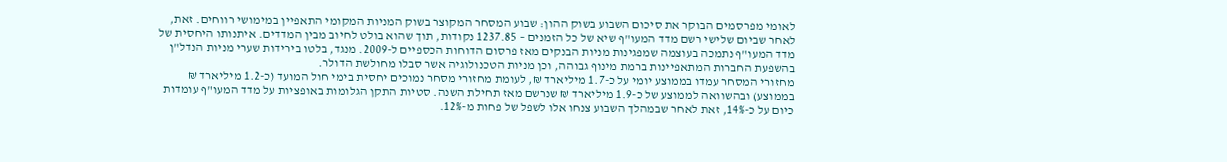לאומי מפרסמים הבוקר את סיכום השבוע בשוק ההון: שבוע המסחר המקוצר בשוק המניות המקומי התאפיין במימושי רווחים. זאת, לאחר שביום שלישי רשם מדד המעו"ף שיא של כל הזמנים – 1237.85 נקודות, תוך שהוא בולט לחיוב מבין המדדים. איתנותו היחסית של מדד המעו"ף נתמכה בעוצמה שמפגינות מניות הבנקים מאז פרסום הדוחות הכספיים ל-2009. מנגד, בלטו בירידות שערי מניות הנדל"ן בהשפעת החברות המתאפיינות ברמת מינוף גבוהה, וכן מניות הטכנולוגיה אשר סבלו מחולשת הדולר.
מחזורי המסחר עמדו בממוצע יומי על כ-1.7 מיליארד ₪, לעומת מחזורי מסחר נמוכים יחסית בימי חול המועד (כ-1.2 מיליארד ₪ בממוצע) ובהשוואה לממוצע של כ-1.9 מיליארד ₪ שנרשם מאז תחילת השנה. סטיות התקן הגלומות באופציות על מדד המעו"ף עומדות כיום על כ-14%, זאת לאחר שבמהלך השבוע צנחו אלו לשפל של פחות מ-12%.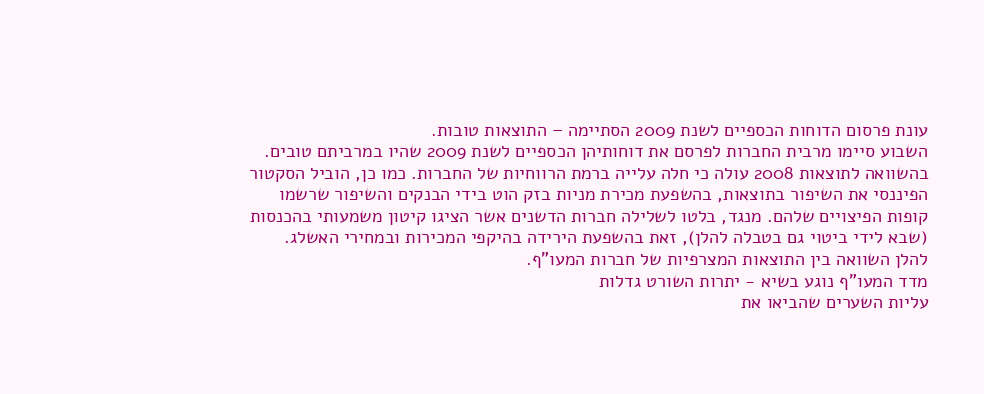עונת פרסום הדוחות הכספיים לשנת 2009 הסתיימה – התוצאות טובות.
השבוע סיימו מרבית החברות לפרסם את דוחותיהן הכספיים לשנת 2009 שהיו במרביתם טובים. בהשוואה לתוצאות 2008 עולה כי חלה עלייה ברמת הרווחיות של החברות. כמו כן, הוביל הסקטור הפיננסי את השיפור בתוצאות, בהשפעת מכירת מניות בזק הוט בידי הבנקים והשיפור שרשמו קופות הפיצויים שלהם. מנגד, בלטו לשלילה חברות הדשנים אשר הציגו קיטון משמעותי בהכנסות (שבא לידי ביטוי גם בטבלה להלן), זאת בהשפעת הירידה בהיקפי המכירות ובמחירי האשלג.
להלן השוואה בין התוצאות המצרפיות של חברות המעו"ף.
מדד המעו"ף נוגע בשיא - יתרות השורט גדלות
עליות השערים שהביאו את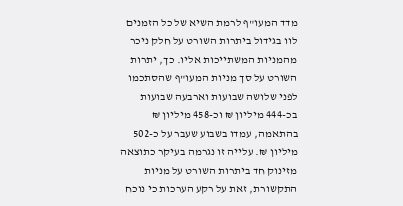מדד המעו"ף לרמת השיא של כל הזמנים לוו בגידול ביתרות השורט על חלק ניכר מהמניות המשתייכות אליו. כך, יתרות השורט על סך מניות המעו"ף שהסתכמו לפני שלושה שבועות וארבעה שבועות בכ-444 מיליון ₪ וכ-458 מיליון ₪ בהתאמה, עמדו בשבוע שעבר על כ-502 מיליון ₪. עלייה זו נגרמה בעיקר כתוצאה מזינוק חד ביתרות השורט על מניות התקשורת, זאת על רקע הערכות כי נוכח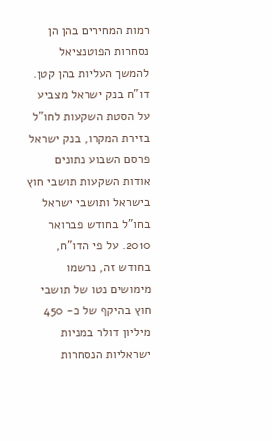רמות המחירים בהן הן נסחרות הפוטנציאל להמשך העליות בהן קטן.
דו"ח בנק ישראל מצביע על הסטת השקעות לחו"ל
בזירת המקרו, בנק ישראל פרסם השבוע נתונים אודות השקעות תושבי חוץ בישראל ותושבי ישראל בחו"ל בחודש פברואר 2010. על פי הדו"ח, בחודש זה, נרשמו מימושים נטו של תושבי חוץ בהיקף של כ- 450 מיליון דולר במניות ישראליות הנסחרות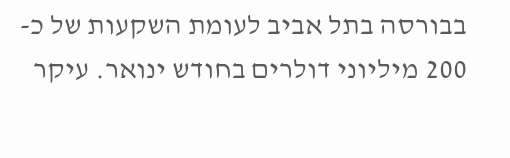בבורסה בתל אביב לעומת השקעות של כ- 200 מיליוני דולרים בחודש ינואר. עיקר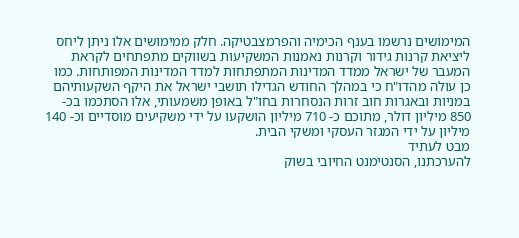המימושים נרשמו בענף הכימיה והפרמצבטיקה. חלק ממימושים אלו ניתן ליחס ליציאת קרנות גידור וקרנות נאמנות המשקיעות בשווקים מתפתחים לקראת המעבר של ישראל ממדד המדינות המתפתחות למדד המדינות המפותחות. כמו כן עולה מהדו"ח כי במהלך החודש הגדילו תושבי ישראל את היקף השקעותיהם במניות ובאגרות חוב זרות הנסחרות בחו"ל באופן משמעותי, אלו הסתכמו בכ- 850 מיליון דולר, מתוכם כ- 710 מיליון הושקעו על ידי משקיעים מוסדיים וכ- 140 מיליון על ידי המגזר העסקי ומשקי הבית.
מבט לעתיד
להערכתנו, הסנטימנט החיובי בשוק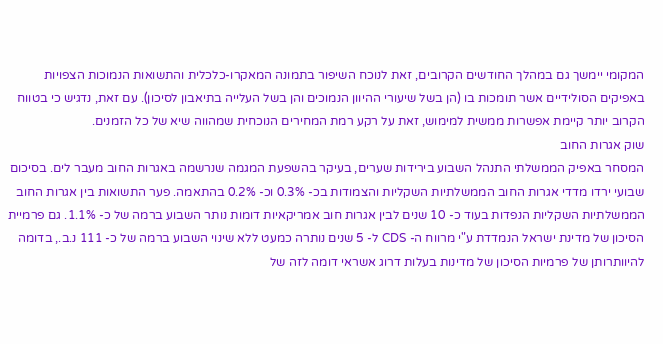המקומי יימשך גם במהלך החודשים הקרובים, זאת לנוכח השיפור בתמונה המאקרו-כלכלית והתשואות הנמוכות הצפויות באפיקים הסולידיים אשר תומכות בו (הן בשל שיעורי ההיוון הנמוכים והן בשל העלייה בתיאבון לסיכון). עם זאת, נדגיש כי בטווח הקרוב יותר קיימת אפשרות ממשית למימוש, זאת על רקע רמת המחירים הנוכחית שמהווה שיא של כל הזמנים.
שוק אגרות החוב
המסחר באפיק הממשלתי התנהל השבוע בירידות שערים, בעיקר בהשפעת המגמה שנרשמה באגרות החוב מעבר לים. בסיכום שבועי ירדו מדדי אגרות החוב הממשלתיות השקליות והצמודות בכ- 0.3% וכ- 0.2% בהתאמה. פער התשואות בין אגרות החוב הממשלתיות השקליות הנפדות בעוד כ- 10 שנים לבין אגרות חוב אמריקאיות דומות נותר השבוע ברמה של כ- 1.1%. גם פרמיית הסיכון של מדינת ישראל הנמדדת ע"י מרווח ה- CDS ל- 5 שנים נותרה כמעט ללא שינוי השבוע ברמה של כ- 111 נ.ב., בדומה להיוותרותן של פרמיות הסיכון של מדינות בעלות דרוג אשראי דומה לזה של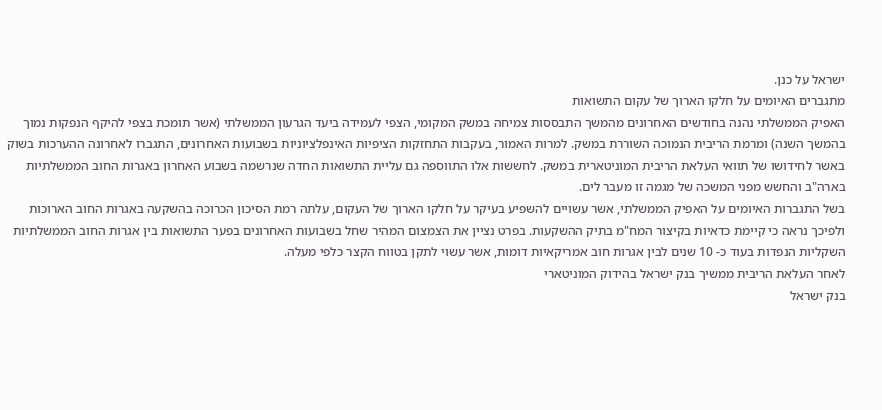ישראל על כנן.
מתגברים האיומים על חלקו הארוך של עקום התשואות
האפיק הממשלתי נהנה בחודשים האחרונים מהמשך התבססות צמיחה במשק המקומי, הצפי לעמידה ביעד הגרעון הממשלתי (אשר תומכת בצפי להיקף הנפקות נמוך בהמשך השנה) ומרמת הריבית הנמוכה השוררת במשק. למרות האמור, בעקבות התחזקות הציפיות האינפלציוניות בשבועות האחרונים, התגברו לאחרונה ההערכות בשוק באשר לחידושו של תוואי העלאת הריבית המוניטארית במשק. לחששות אלו התווספה גם עליית התשואות החדה שנרשמה בשבוע האחרון באגרות החוב הממשלתיות בארה"ב והחשש מפני המשכה של מגמה זו מעבר לים.
בשל התגברות האיומים על האפיק הממשלתי, אשר עשויים להשפיע בעיקר על חלקו הארוך של העקום, עלתה רמת הסיכון הכרוכה בהשקעה באגרות החוב הארוכות ולפיכך נראה כי קיימת כדאיות בקיצור המח"מ בתיק ההשקעות. בפרט נציין את הצמצום המהיר שחל בשבועות האחרונים בפער התשואות בין אגרות החוב הממשלתיות השקליות הנפדות בעוד כ- 10 שנים לבין אגרות חוב אמריקאיות דומות, אשר עשוי לתקן בטווח הקצר כלפי מעלה.
לאחר העלאת הריבית ממשיך בנק ישראל בהידוק המוניטארי
בנק ישראל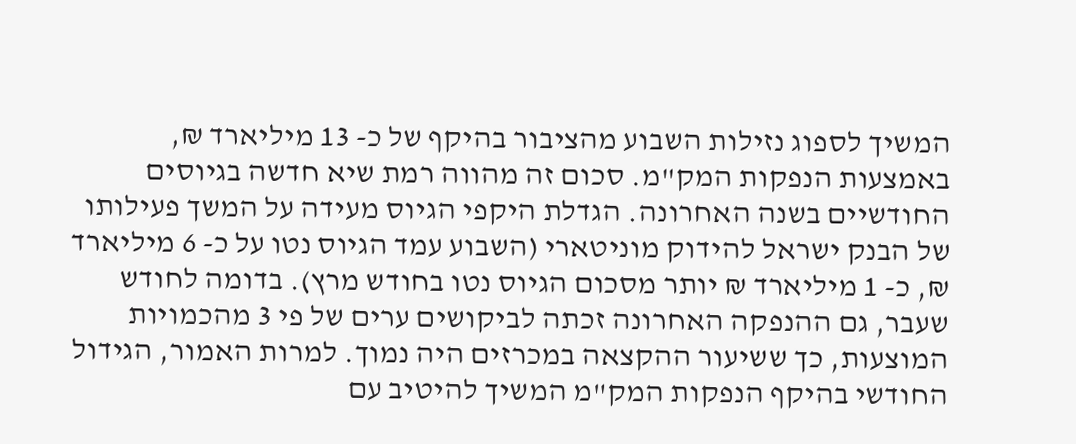המשיך לספוג נזילות השבוע מהציבור בהיקף של כ- 13 מיליארד ₪, באמצעות הנפקות המק"מ. סכום זה מהווה רמת שיא חדשה בגיוסים החודשיים בשנה האחרונה. הגדלת היקפי הגיוס מעידה על המשך פעילותו של הבנק ישראל להידוק מוניטארי (השבוע עמד הגיוס נטו על כ- 6 מיליארד ₪, כ- 1 מיליארד ₪ יותר מסכום הגיוס נטו בחודש מרץ). בדומה לחודש שעבר, גם ההנפקה האחרונה זכתה לביקושים ערים של פי 3 מהכמויות המוצעות, כך ששיעור ההקצאה במכרזים היה נמוך. למרות האמור, הגידול החודשי בהיקף הנפקות המק"מ המשיך להיטיב עם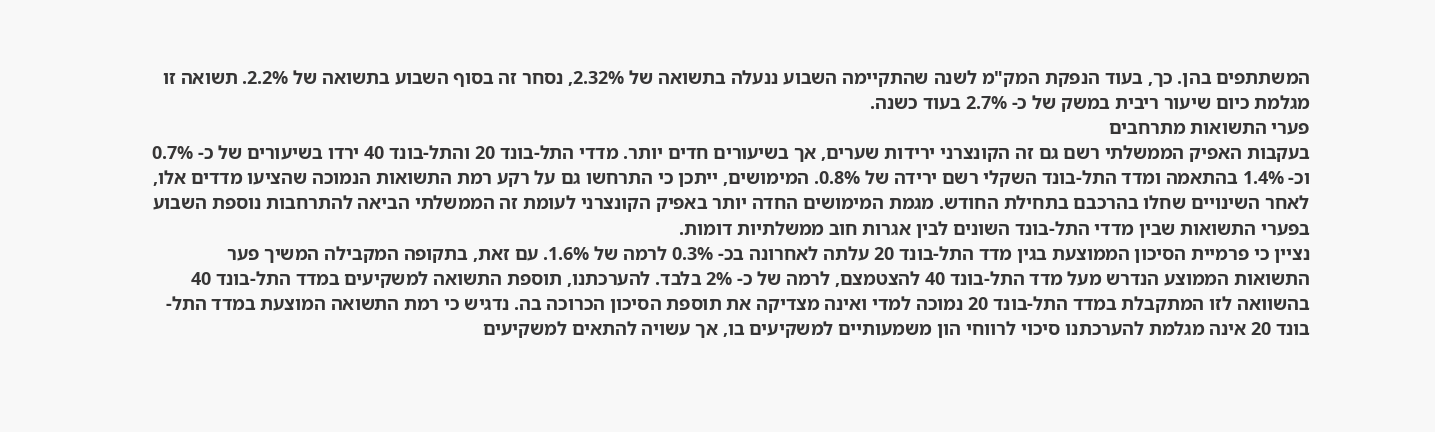המשתתפים בהן. כך, בעוד הנפקת המק"מ לשנה שהתקיימה השבוע ננעלה בתשואה של 2.32%, נסחר זה בסוף השבוע בתשואה של 2.2%. תשואה זו מגלמת כיום שיעור ריבית במשק של כ- 2.7% בעוד כשנה.
פערי התשואות מתרחבים
בעקבות האפיק הממשלתי רשם גם זה הקונצרני ירידות שערים, אך בשיעורים חדים יותר. מדדי התל-בונד 20 והתל-בונד 40 ירדו בשיעורים של כ- 0.7% וכ- 1.4% בהתאמה ומדד התל-בונד השקלי רשם ירידה של 0.8%. המימושים, ייתכן כי התרחשו גם על רקע רמת התשואות הנמוכה שהציעו מדדים אלו, לאחר השינויים שחלו בהרכבם בתחילת החודש. מגמת המימושים החדה יותר באפיק הקונצרני לעומת זה הממשלתי הביאה להתרחבות נוספת השבוע בפערי התשואות שבין מדדי התל-בונד השונים לבין אגרות חוב ממשלתיות דומות.
נציין כי פרמיית הסיכון הממוצעת בגין מדד התל-בונד 20 עלתה לאחרונה בכ- 0.3% לרמה של 1.6%. עם זאת, בתקופה המקבילה המשיך פער התשואות הממוצע הנדרש מעל מדד התל-בונד 40 להצטמצם, לרמה של כ- 2% בלבד. להערכתנו, תוספת התשואה למשקיעים במדד התל-בונד 40 בהשוואה לזו המתקבלת במדד התל-בונד 20 נמוכה למדי ואינה מצדיקה את תוספת הסיכון הכרוכה בה. נדגיש כי רמת התשואה המוצעת במדד התל-בונד 20 אינה מגלמת להערכתנו סיכוי לרווחי הון משמעותיים למשקיעים בו, אך עשויה להתאים למשקיעים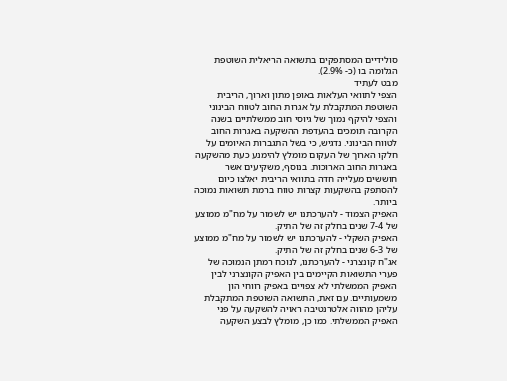סולידיים המסתפקים בתשואה הריאלית השוטפת הגלומה בו (כ- 2.9%).
מבט לעתיד
הצפי לתוואי העלאות באופן מתון וארוך, הריבית השוטפת המתקבלת על אגרות החוב לטווח הבינוני והצפי להיקף נמוך של גיוסי חוב ממשלתיים בשנה הקרובה תומכים בהעדפת ההשקעה באגרות החוב לטווח הבינוני. נדגיש, כי בשל התגברות האיומים על חלקו הארוך של העקום מומלץ להימנע כעת מהשקעה באגרות החוב הארוכות. בנוסף, משקיעים אשר חוששים מעלייה חדה בתוואי הריבית יאלצו כיום להסתפק בהשקעות קצרות טווח ברמת תשואות נמוכה ביותר.
האפיק הצמוד - להערכתנו יש לשמור על מח"מ ממוצע של 7-4 שנים בחלק זה של התיק.
האפיק השקלי - להערכתנו יש לשמור על מח"מ ממוצע של 6-3 שנים בחלק זה של התיק.
אג"ח קונצרני - להערכתנו, לנוכח רמתן הנמוכה של פערי התשואות הקיימים בין האפיק הקונצרני לבין האפיק הממשלתי לא צפויים באפיק רווחי הון משמעותיים. עם זאת, התשואה השוטפת המתקבלת עליהן מהווה אלטרנטיבה ראויה להשקעה על פני האפיק הממשלתי. כמו כן, מומלץ לבצע השקעה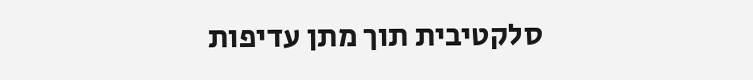סלקטיבית תוך מתן עדיפות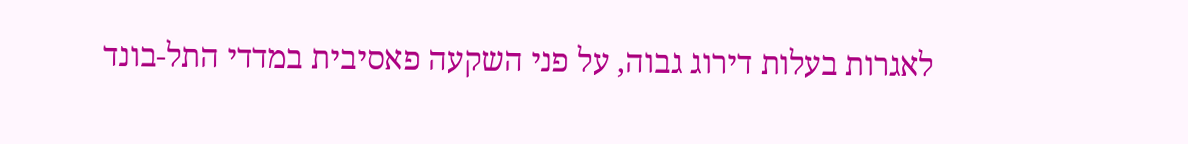לאגרות בעלות דירוג גבוה, על פני השקעה פאסיבית במדדי התל-בונד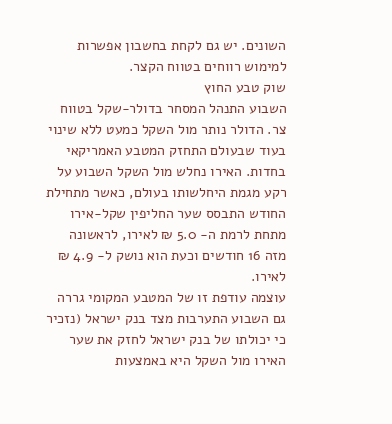השונים. יש גם לקחת בחשבון אפשרות למימוש רווחים בטווח הקצר.
שוק טבע החוץ
השבוע התנהל המסחר בדולר-שקל בטווח צר. הדולר נותר מול השקל כמעט ללא שינוי בעוד שבעולם התחזק המטבע האמריקאי בחדות. האירו נחלש מול השקל השבוע על רקע מגמת היחלשותו בעולם, כאשר מתחילת החודש התבסס שער החליפין שקל-אירו מתחת לרמת ה- 5.0 ₪ לאירו, לראשונה מזה 16 חודשים וכעת הוא נושק ל- 4.9 ₪ לאירו.
עוצמה עודפת זו של המטבע המקומי גררה גם השבוע התערבות מצד בנק ישראל (נזכיר כי יכולתו של בנק ישראל לחזק את שער האירו מול השקל היא באמצעות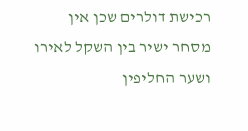רכישת דולרים שכן אין מסחר ישיר בין השקל לאירו ושער החליפין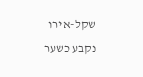שקל-אירו נקבע כשער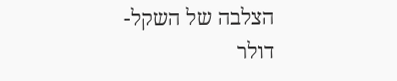הצלבה של השקל-דולר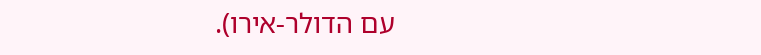עם הדולר-אירו).